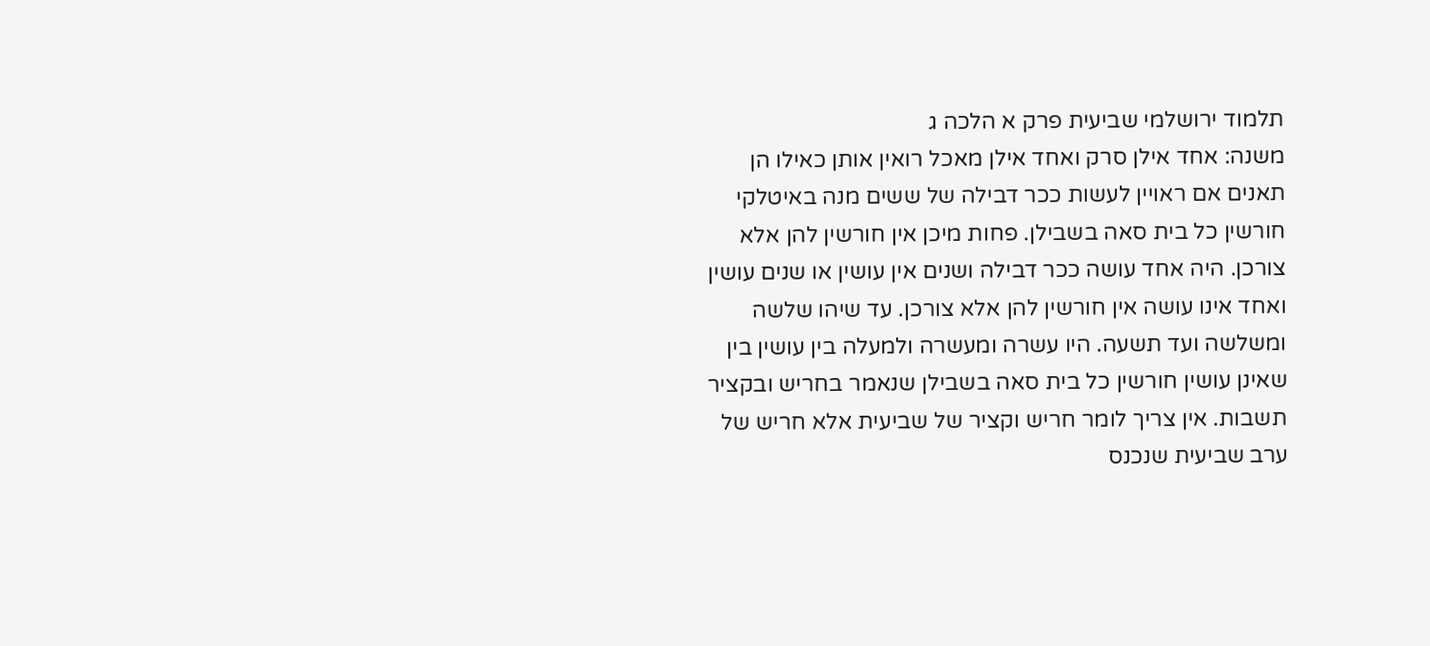תלמוד ירושלמי שביעית פרק א הלכה ג
משנה: אחד אילן סרק ואחד אילן מאכל רואין אותן כאילו הן תאנים אם ראויין לעשות ככר דבילה של ששים מנה באיטלקי חורשין כל בית סאה בשבילן. פחות מיכן אין חורשין להן אלא צורכן. היה אחד עושה ככר דבילה ושנים אין עושין או שנים עושין ואחד אינו עושה אין חורשין להן אלא צורכן. עד שיהו שלשה ומשלשה ועד תשעה. היו עשרה ומעשרה ולמעלה בין עושין בין שאינן עושין חורשין כל בית סאה בשבילן שנאמר בחריש ובקציר תשבות. אין צריך לומר חריש וקציר של שביעית אלא חריש של ערב שביעית שנכנס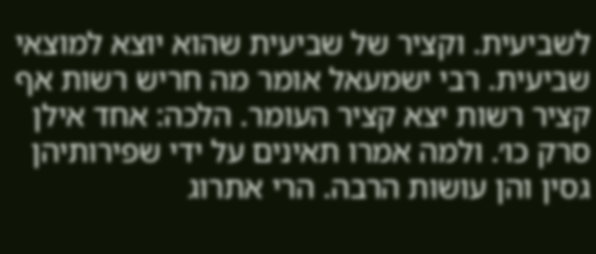לשביעית. וקציר של שביעית שהוא יוצא למוצאי שביעית. רבי ישמעאל אומר מה חריש רשות אף קציר רשות יצא קציר העומר. הלכה: אחד אילן סרק כו׳. ולמה אמרו תאינים על ידי שפירותיהן גסין והן עושות הרבה. הרי אתרוג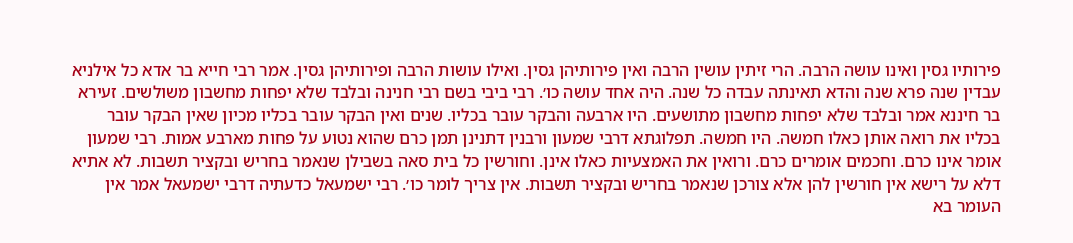פירותיו גסין ואינו עושה הרבה. הרי זיתין עושין הרבה ואין פירותיהן גסין. ואילו עושות הרבה ופירותיהן גסין. אמר רבי חייא בר אדא כל אילניא עבדין שנה פרא שנה והדא תאינתה עבדה כל שנה. היה אחד עושה כו׳. רבי ביבי בשם רבי חנינה ובלבד שלא יפחות מחשבון משולשים. זעירא בר חיננא אמר ובלבד שלא יפחות מחשבון מתושעים. היו ארבעה והבקר עובר בכליו. שנים ואין הבקר עובר בכליו מכיון שאין הבקר עובר בכליו את רואה אותן כאלו חמשה. היו חמשה. תפלוגתא דרבי שמעון ורבנין דתנינן תמן כרם שהוא נטוע על פחות מארבע אמות. רבי שמעון אומר אינו כרם. וחכמים אומרים כרם. ורואין את האמצעיות כאלו אינן. וחורשין כל בית סאה בשבילן שנאמר בחריש ובקציר תשבות. לא אתיא דלא על רישא אין חורשין להן אלא צורכן שנאמר בחריש ובקציר תשבות. אין צריך לומר כו׳. רבי ישמעאל כדעתיה דרבי ישמעאל אמר אין העומר בא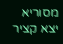מסוריא יצא קציר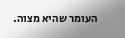העומר שהיא מצוה.